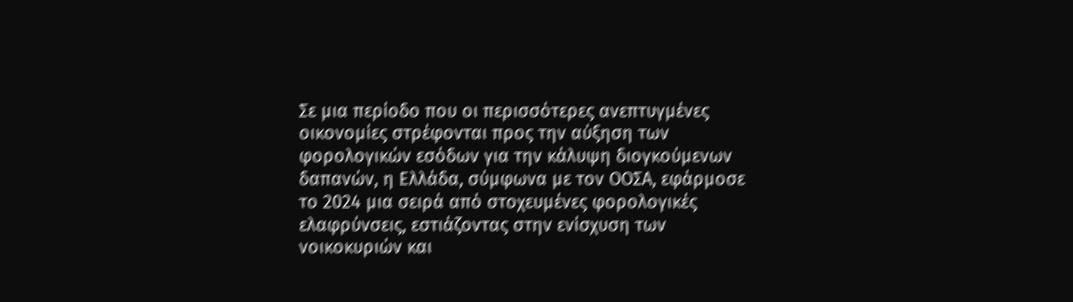Σε μια περίοδο που οι περισσότερες ανεπτυγμένες οικονομίες στρέφονται προς την αύξηση των φορολογικών εσόδων για την κάλυψη διογκούμενων δαπανών, η Ελλάδα, σύμφωνα με τον ΟΟΣΑ, εφάρμοσε το 2024 μια σειρά από στοχευμένες φορολογικές ελαφρύνσεις, εστιάζοντας στην ενίσχυση των νοικοκυριών και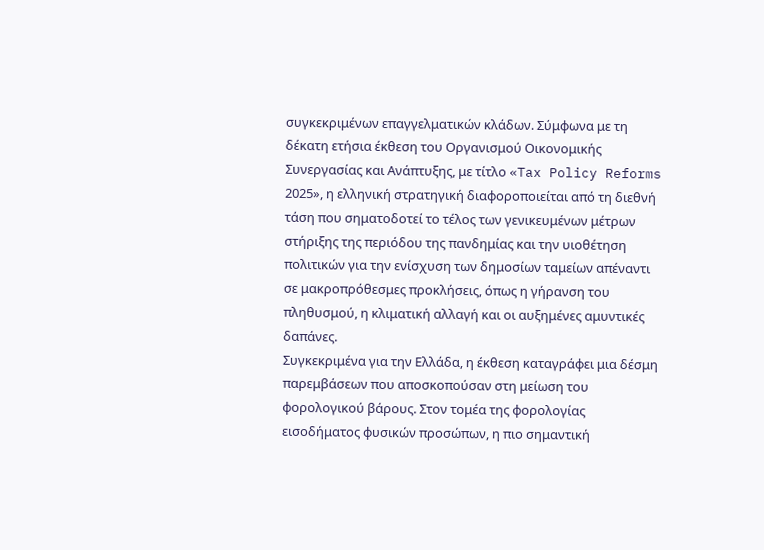συγκεκριμένων επαγγελματικών κλάδων. Σύμφωνα με τη δέκατη ετήσια έκθεση του Οργανισμού Οικονομικής Συνεργασίας και Ανάπτυξης, με τίτλο «Tax Policy Reforms 2025», η ελληνική στρατηγική διαφοροποιείται από τη διεθνή τάση που σηματοδοτεί το τέλος των γενικευμένων μέτρων στήριξης της περιόδου της πανδημίας και την υιοθέτηση πολιτικών για την ενίσχυση των δημοσίων ταμείων απέναντι σε μακροπρόθεσμες προκλήσεις, όπως η γήρανση του πληθυσμού, η κλιματική αλλαγή και οι αυξημένες αμυντικές δαπάνες.
Συγκεκριμένα για την Ελλάδα, η έκθεση καταγράφει μια δέσμη παρεμβάσεων που αποσκοπούσαν στη μείωση του φορολογικού βάρους. Στον τομέα της φορολογίας εισοδήματος φυσικών προσώπων, η πιο σημαντική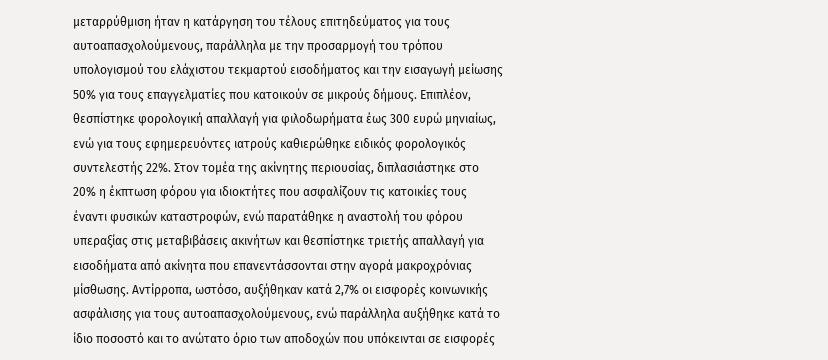μεταρρύθμιση ήταν η κατάργηση του τέλους επιτηδεύματος για τους αυτοαπασχολούμενους, παράλληλα με την προσαρμογή του τρόπου υπολογισμού του ελάχιστου τεκμαρτού εισοδήματος και την εισαγωγή μείωσης 50% για τους επαγγελματίες που κατοικούν σε μικρούς δήμους. Επιπλέον, θεσπίστηκε φορολογική απαλλαγή για φιλοδωρήματα έως 300 ευρώ μηνιαίως, ενώ για τους εφημερευόντες ιατρούς καθιερώθηκε ειδικός φορολογικός συντελεστής 22%. Στον τομέα της ακίνητης περιουσίας, διπλασιάστηκε στο 20% η έκπτωση φόρου για ιδιοκτήτες που ασφαλίζουν τις κατοικίες τους έναντι φυσικών καταστροφών, ενώ παρατάθηκε η αναστολή του φόρου υπεραξίας στις μεταβιβάσεις ακινήτων και θεσπίστηκε τριετής απαλλαγή για εισοδήματα από ακίνητα που επανεντάσσονται στην αγορά μακροχρόνιας μίσθωσης. Αντίρροπα, ωστόσο, αυξήθηκαν κατά 2,7% οι εισφορές κοινωνικής ασφάλισης για τους αυτοαπασχολούμενους, ενώ παράλληλα αυξήθηκε κατά το ίδιο ποσοστό και το ανώτατο όριο των αποδοχών που υπόκεινται σε εισφορές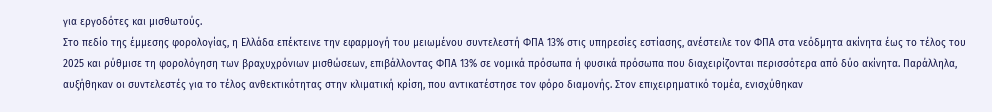για εργοδότες και μισθωτούς.
Στο πεδίο της έμμεσης φορολογίας, η Ελλάδα επέκτεινε την εφαρμογή του μειωμένου συντελεστή ΦΠΑ 13% στις υπηρεσίες εστίασης, ανέστειλε τον ΦΠΑ στα νεόδμητα ακίνητα έως το τέλος του 2025 και ρύθμισε τη φορολόγηση των βραχυχρόνιων μισθώσεων, επιβάλλοντας ΦΠΑ 13% σε νομικά πρόσωπα ή φυσικά πρόσωπα που διαχειρίζονται περισσότερα από δύο ακίνητα. Παράλληλα, αυξήθηκαν οι συντελεστές για το τέλος ανθεκτικότητας στην κλιματική κρίση, που αντικατέστησε τον φόρο διαμονής. Στον επιχειρηματικό τομέα, ενισχύθηκαν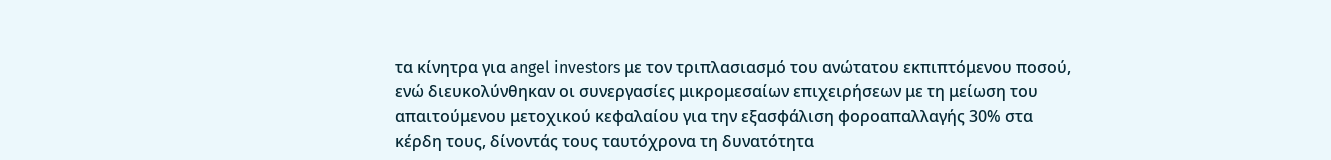τα κίνητρα για angel investors με τον τριπλασιασμό του ανώτατου εκπιπτόμενου ποσού, ενώ διευκολύνθηκαν οι συνεργασίες μικρομεσαίων επιχειρήσεων με τη μείωση του απαιτούμενου μετοχικού κεφαλαίου για την εξασφάλιση φοροαπαλλαγής 30% στα κέρδη τους, δίνοντάς τους ταυτόχρονα τη δυνατότητα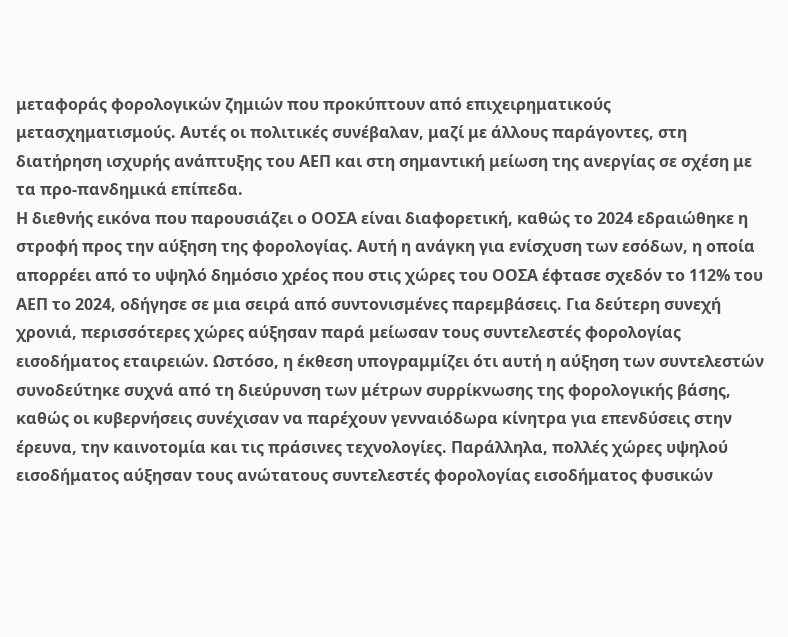μεταφοράς φορολογικών ζημιών που προκύπτουν από επιχειρηματικούς μετασχηματισμούς. Αυτές οι πολιτικές συνέβαλαν, μαζί με άλλους παράγοντες, στη διατήρηση ισχυρής ανάπτυξης του ΑΕΠ και στη σημαντική μείωση της ανεργίας σε σχέση με τα προ-πανδημικά επίπεδα.
Η διεθνής εικόνα που παρουσιάζει ο ΟΟΣΑ είναι διαφορετική, καθώς το 2024 εδραιώθηκε η στροφή προς την αύξηση της φορολογίας. Αυτή η ανάγκη για ενίσχυση των εσόδων, η οποία απορρέει από το υψηλό δημόσιο χρέος που στις χώρες του ΟΟΣΑ έφτασε σχεδόν το 112% του ΑΕΠ το 2024, οδήγησε σε μια σειρά από συντονισμένες παρεμβάσεις. Για δεύτερη συνεχή χρονιά, περισσότερες χώρες αύξησαν παρά μείωσαν τους συντελεστές φορολογίας εισοδήματος εταιρειών. Ωστόσο, η έκθεση υπογραμμίζει ότι αυτή η αύξηση των συντελεστών συνοδεύτηκε συχνά από τη διεύρυνση των μέτρων συρρίκνωσης της φορολογικής βάσης, καθώς οι κυβερνήσεις συνέχισαν να παρέχουν γενναιόδωρα κίνητρα για επενδύσεις στην έρευνα, την καινοτομία και τις πράσινες τεχνολογίες. Παράλληλα, πολλές χώρες υψηλού εισοδήματος αύξησαν τους ανώτατους συντελεστές φορολογίας εισοδήματος φυσικών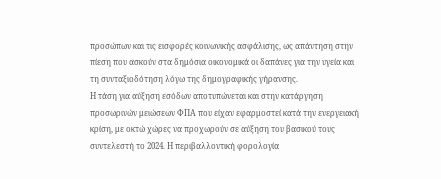προσώπων και τις εισφορές κοινωνικής ασφάλισης, ως απάντηση στην πίεση που ασκούν στα δημόσια οικονομικά οι δαπάνες για την υγεία και τη συνταξιοδότηση λόγω της δημογραφικής γήρανσης.
Η τάση για αύξηση εσόδων αποτυπώνεται και στην κατάργηση προσωρινών μειώσεων ΦΠΑ που είχαν εφαρμοστεί κατά την ενεργειακή κρίση, με οκτώ χώρες να προχωρούν σε αύξηση του βασικού τους συντελεστή το 2024. Η περιβαλλοντική φορολογία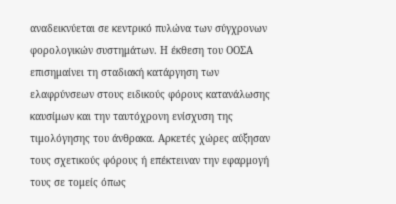αναδεικνύεται σε κεντρικό πυλώνα των σύγχρονων φορολογικών συστημάτων. Η έκθεση του ΟΟΣΑ επισημαίνει τη σταδιακή κατάργηση των ελαφρύνσεων στους ειδικούς φόρους κατανάλωσης καυσίμων και την ταυτόχρονη ενίσχυση της τιμολόγησης του άνθρακα. Αρκετές χώρες αύξησαν τους σχετικούς φόρους ή επέκτειναν την εφαρμογή τους σε τομείς όπως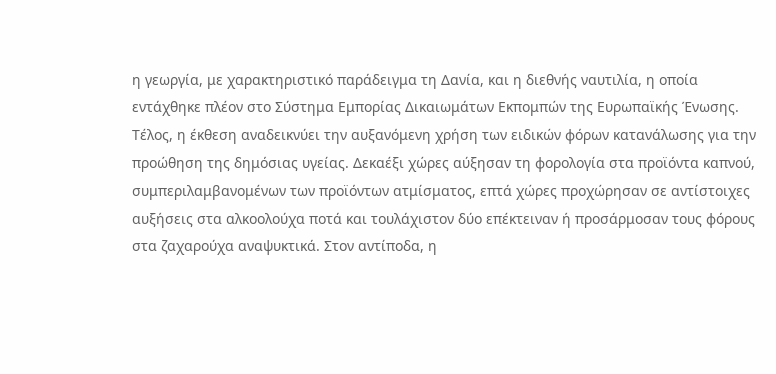η γεωργία, με χαρακτηριστικό παράδειγμα τη Δανία, και η διεθνής ναυτιλία, η οποία εντάχθηκε πλέον στο Σύστημα Εμπορίας Δικαιωμάτων Εκπομπών της Ευρωπαϊκής Ένωσης.
Τέλος, η έκθεση αναδεικνύει την αυξανόμενη χρήση των ειδικών φόρων κατανάλωσης για την προώθηση της δημόσιας υγείας. Δεκαέξι χώρες αύξησαν τη φορολογία στα προϊόντα καπνού, συμπεριλαμβανομένων των προϊόντων ατμίσματος, επτά χώρες προχώρησαν σε αντίστοιχες αυξήσεις στα αλκοολούχα ποτά και τουλάχιστον δύο επέκτειναν ή προσάρμοσαν τους φόρους στα ζαχαρούχα αναψυκτικά. Στον αντίποδα, η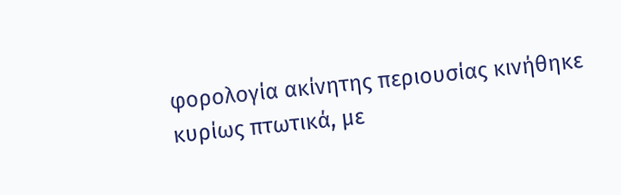φορολογία ακίνητης περιουσίας κινήθηκε κυρίως πτωτικά, με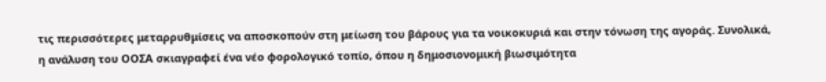τις περισσότερες μεταρρυθμίσεις να αποσκοπούν στη μείωση του βάρους για τα νοικοκυριά και στην τόνωση της αγοράς. Συνολικά, η ανάλυση του ΟΟΣΑ σκιαγραφεί ένα νέο φορολογικό τοπίο, όπου η δημοσιονομική βιωσιμότητα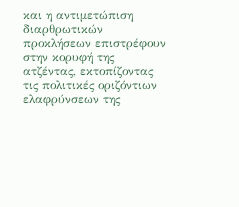και η αντιμετώπιση διαρθρωτικών προκλήσεων επιστρέφουν στην κορυφή της ατζέντας, εκτοπίζοντας τις πολιτικές οριζόντιων ελαφρύνσεων της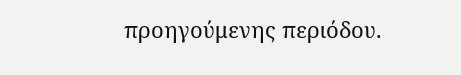προηγούμενης περιόδου.